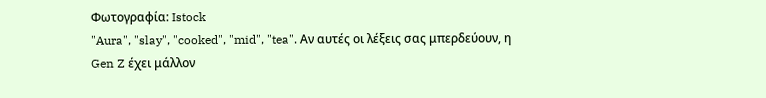Φωτογραφία: Istock
"Aura", "slay", "cooked", "mid", "tea". Αν αυτές οι λέξεις σας μπερδεύουν, η Gen Z έχει μάλλον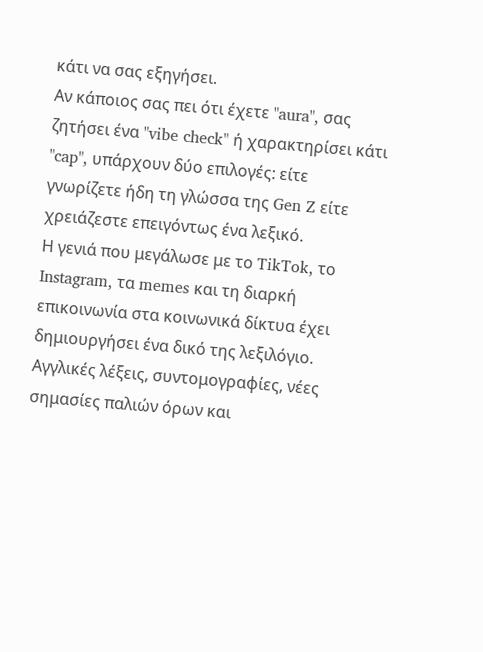κάτι να σας εξηγήσει.
Αν κάποιος σας πει ότι έχετε "aura", σας ζητήσει ένα "vibe check" ή χαρακτηρίσει κάτι "cap", υπάρχουν δύο επιλογές: είτε γνωρίζετε ήδη τη γλώσσα της Gen Z είτε χρειάζεστε επειγόντως ένα λεξικό.
Η γενιά που μεγάλωσε με το TikTok, το Instagram, τα memes και τη διαρκή επικοινωνία στα κοινωνικά δίκτυα έχει δημιουργήσει ένα δικό της λεξιλόγιο. Αγγλικές λέξεις, συντομογραφίες, νέες σημασίες παλιών όρων και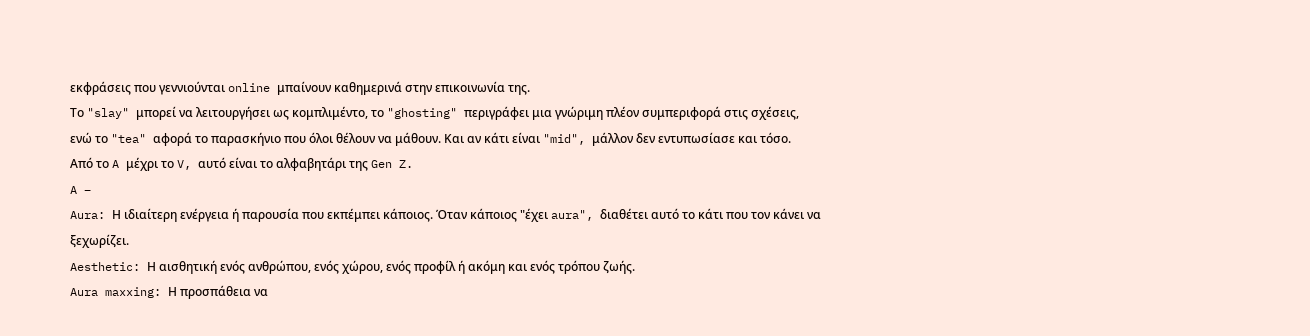εκφράσεις που γεννιούνται online μπαίνουν καθημερινά στην επικοινωνία της.
Το "slay" μπορεί να λειτουργήσει ως κομπλιμέντο, το "ghosting" περιγράφει μια γνώριμη πλέον συμπεριφορά στις σχέσεις, ενώ το "tea" αφορά το παρασκήνιο που όλοι θέλουν να μάθουν. Και αν κάτι είναι "mid", μάλλον δεν εντυπωσίασε και τόσο.
Από το A μέχρι το V, αυτό είναι το αλφαβητάρι της Gen Z.
A –
Aura: Η ιδιαίτερη ενέργεια ή παρουσία που εκπέμπει κάποιος. Όταν κάποιος "έχει aura", διαθέτει αυτό το κάτι που τον κάνει να ξεχωρίζει.
Aesthetic: Η αισθητική ενός ανθρώπου, ενός χώρου, ενός προφίλ ή ακόμη και ενός τρόπου ζωής.
Aura maxxing: Η προσπάθεια να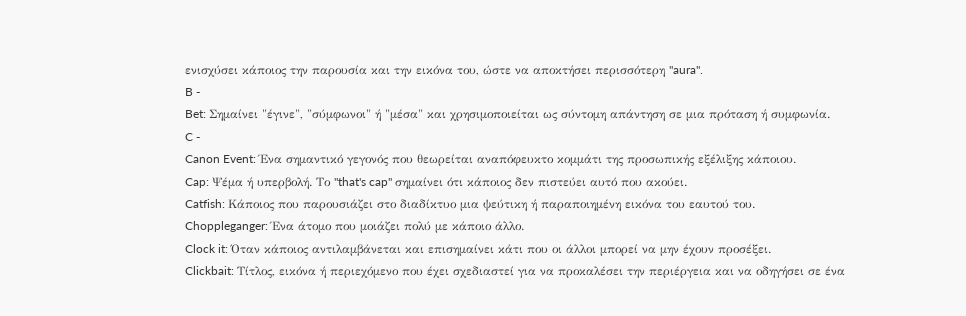ενισχύσει κάποιος την παρουσία και την εικόνα του, ώστε να αποκτήσει περισσότερη "aura".
B -
Bet: Σημαίνει "έγινε", "σύμφωνοι" ή "μέσα" και χρησιμοποιείται ως σύντομη απάντηση σε μια πρόταση ή συμφωνία.
C -
Canon Event: Ένα σημαντικό γεγονός που θεωρείται αναπόφευκτο κομμάτι της προσωπικής εξέλιξης κάποιου.
Cap: Ψέμα ή υπερβολή. Το "that's cap" σημαίνει ότι κάποιος δεν πιστεύει αυτό που ακούει.
Catfish: Κάποιος που παρουσιάζει στο διαδίκτυο μια ψεύτικη ή παραποιημένη εικόνα του εαυτού του.
Choppleganger: Ένα άτομο που μοιάζει πολύ με κάποιο άλλο.
Clock it: Όταν κάποιος αντιλαμβάνεται και επισημαίνει κάτι που οι άλλοι μπορεί να μην έχουν προσέξει.
Clickbait: Τίτλος, εικόνα ή περιεχόμενο που έχει σχεδιαστεί για να προκαλέσει την περιέργεια και να οδηγήσει σε ένα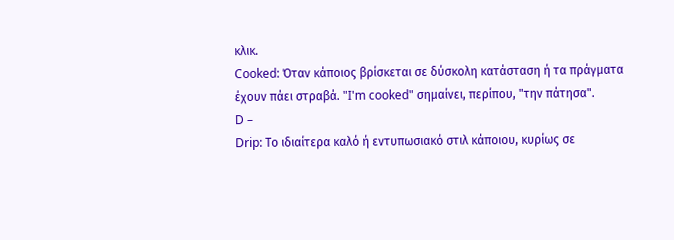κλικ.
Cooked: Όταν κάποιος βρίσκεται σε δύσκολη κατάσταση ή τα πράγματα έχουν πάει στραβά. "I'm cooked" σημαίνει, περίπου, "την πάτησα".
D –
Drip: Το ιδιαίτερα καλό ή εντυπωσιακό στιλ κάποιου, κυρίως σε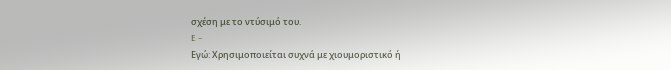σχέση με το ντύσιμό του.
E –
Εγώ: Χρησιμοποιείται συχνά με χιουμοριστικό ή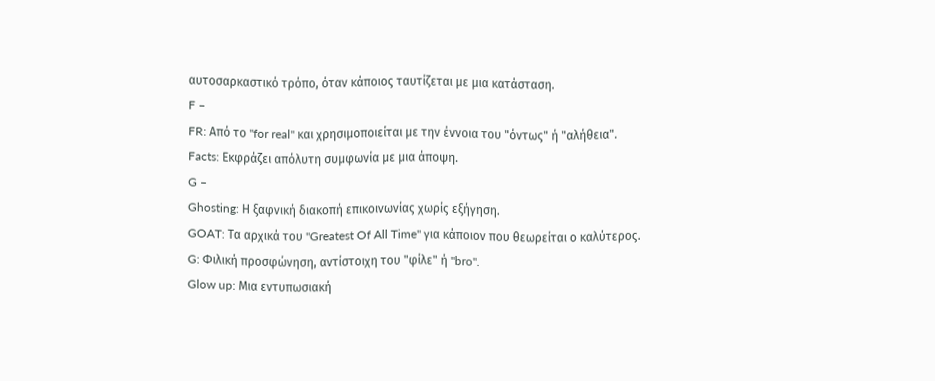αυτοσαρκαστικό τρόπο, όταν κάποιος ταυτίζεται με μια κατάσταση.
F –
FR: Από το "for real" και χρησιμοποιείται με την έννοια του "όντως" ή "αλήθεια".
Facts: Εκφράζει απόλυτη συμφωνία με μια άποψη.
G –
Ghosting: Η ξαφνική διακοπή επικοινωνίας χωρίς εξήγηση.
GOAT: Τα αρχικά του "Greatest Of All Time" για κάποιον που θεωρείται ο καλύτερος.
G: Φιλική προσφώνηση, αντίστοιχη του "φίλε" ή "bro".
Glow up: Μια εντυπωσιακή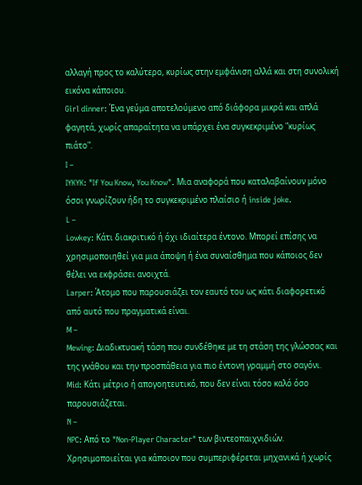αλλαγή προς το καλύτερο, κυρίως στην εμφάνιση αλλά και στη συνολική εικόνα κάποιου.
Girl dinner: Ένα γεύμα αποτελούμενο από διάφορα μικρά και απλά φαγητά, χωρίς απαραίτητα να υπάρχει ένα συγκεκριμένο "κυρίως πιάτο".
I –
IYKYK: "If You Know, You Know". Μια αναφορά που καταλαβαίνουν μόνο όσοι γνωρίζουν ήδη το συγκεκριμένο πλαίσιο ή inside joke.
L –
Lowkey: Κάτι διακριτικό ή όχι ιδιαίτερα έντονο. Μπορεί επίσης να χρησιμοποιηθεί για μια άποψη ή ένα συναίσθημα που κάποιος δεν θέλει να εκφράσει ανοιχτά.
Larper: Άτομο που παρουσιάζει τον εαυτό του ως κάτι διαφορετικό από αυτό που πραγματικά είναι.
M –
Mewing: Διαδικτυακή τάση που συνδέθηκε με τη στάση της γλώσσας και της γνάθου και την προσπάθεια για πιο έντονη γραμμή στο σαγόνι.
Mid: Κάτι μέτριο ή απογοητευτικό, που δεν είναι τόσο καλό όσο παρουσιάζεται.
N –
NPC: Από το "Non-Player Character" των βιντεοπαιχνιδιών. Χρησιμοποιείται για κάποιον που συμπεριφέρεται μηχανικά ή χωρίς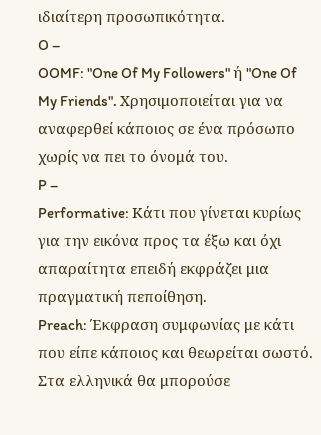ιδιαίτερη προσωπικότητα.
O –
OOMF: "One Of My Followers" ή "One Of My Friends". Χρησιμοποιείται για να αναφερθεί κάποιος σε ένα πρόσωπο χωρίς να πει το όνομά του.
P –
Performative: Κάτι που γίνεται κυρίως για την εικόνα προς τα έξω και όχι απαραίτητα επειδή εκφράζει μια πραγματική πεποίθηση.
Preach: Έκφραση συμφωνίας με κάτι που είπε κάποιος και θεωρείται σωστό. Στα ελληνικά θα μπορούσε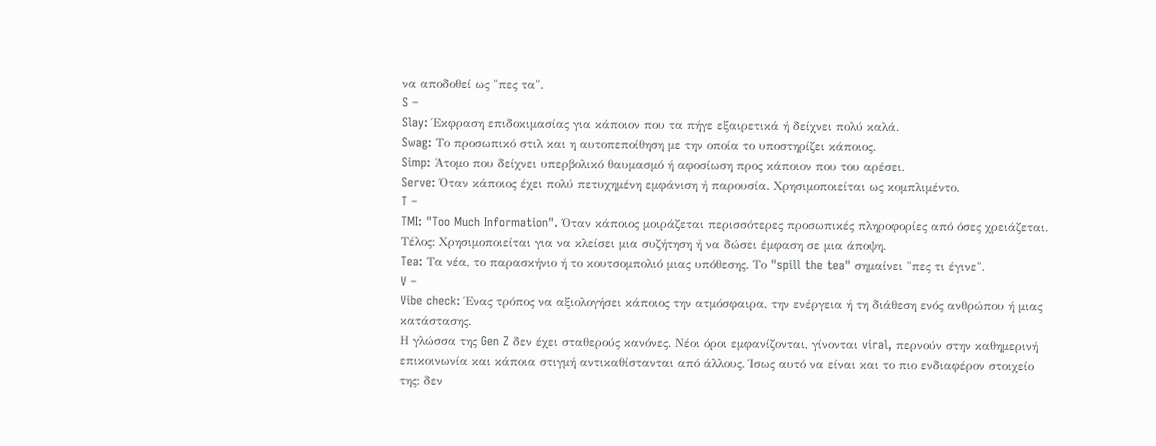να αποδοθεί ως "πες τα".
S –
Slay: Έκφραση επιδοκιμασίας για κάποιον που τα πήγε εξαιρετικά ή δείχνει πολύ καλά.
Swag: Το προσωπικό στιλ και η αυτοπεποίθηση με την οποία το υποστηρίζει κάποιος.
Simp: Άτομο που δείχνει υπερβολικό θαυμασμό ή αφοσίωση προς κάποιον που του αρέσει.
Serve: Όταν κάποιος έχει πολύ πετυχημένη εμφάνιση ή παρουσία. Χρησιμοποιείται ως κομπλιμέντο.
T –
TMI: "Too Much Information". Όταν κάποιος μοιράζεται περισσότερες προσωπικές πληροφορίες από όσες χρειάζεται.
Τέλος: Χρησιμοποιείται για να κλείσει μια συζήτηση ή να δώσει έμφαση σε μια άποψη.
Tea: Τα νέα, το παρασκήνιο ή το κουτσομπολιό μιας υπόθεσης. Το "spill the tea" σημαίνει "πες τι έγινε".
V –
Vibe check: Ένας τρόπος να αξιολογήσει κάποιος την ατμόσφαιρα, την ενέργεια ή τη διάθεση ενός ανθρώπου ή μιας κατάστασης.
Η γλώσσα της Gen Z δεν έχει σταθερούς κανόνες. Νέοι όροι εμφανίζονται, γίνονται viral, περνούν στην καθημερινή επικοινωνία και κάποια στιγμή αντικαθίστανται από άλλους. Ίσως αυτό να είναι και το πιο ενδιαφέρον στοιχείο της: δεν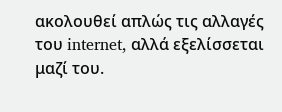ακολουθεί απλώς τις αλλαγές του internet, αλλά εξελίσσεται μαζί του.